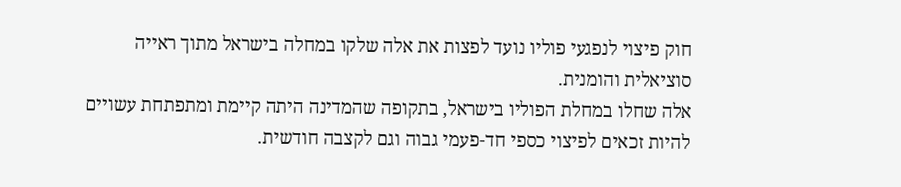חוק פיצוי לנפגעי פוליו נועד לפצות את אלה שלקו במחלה בישראל מתוך ראייה סוציאלית והומנית.
אלה שחלו במחלת הפוליו בישראל, בתקופה שהמדינה היתה קיימת ומתפתחת עשויים להיות זכאים לפיצוי כספי חד-פעמי גבוה וגם לקצבה חודשית.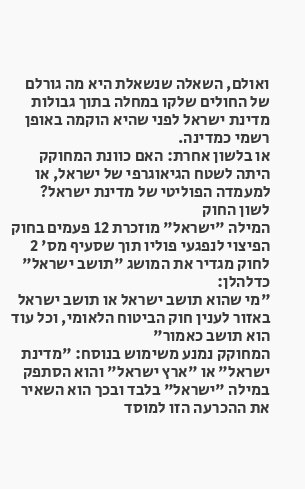ואולם, השאלה שנשאלת היא מה גורלם של החולים שלקו במחלה בתוך גבולות מדינת ישראל לפני שהיא הוקמה באופן רשמי כמדינה.
או בלשון אחרת: האם כוונת המחוקק היתה לשטח הגיאוגרפי של ישראל, או למעמדה הפוליטי של מדינת ישראל?
לשון החוק
המילה "ישראל" מוזכרת 12 פעמים בחוק הפיצוי לנפגעי פוליו תוך שסעיף מס' 2 לחוק מגדיר את המושג "תושב ישראל" כדלהלן:
"מי שהוא תושב ישראל או תושב ישראל באזור לענין חוק הביטוח הלאומי, וכל עוד הוא תושב כאמור"
המחוקק נמנע משימוש בנוסח: "מדינת ישראל" או "ארץ ישראל" והוא הסתפק במילה "ישראל" בלבד ובכך הוא השאיר את ההכרעה הזו למוסד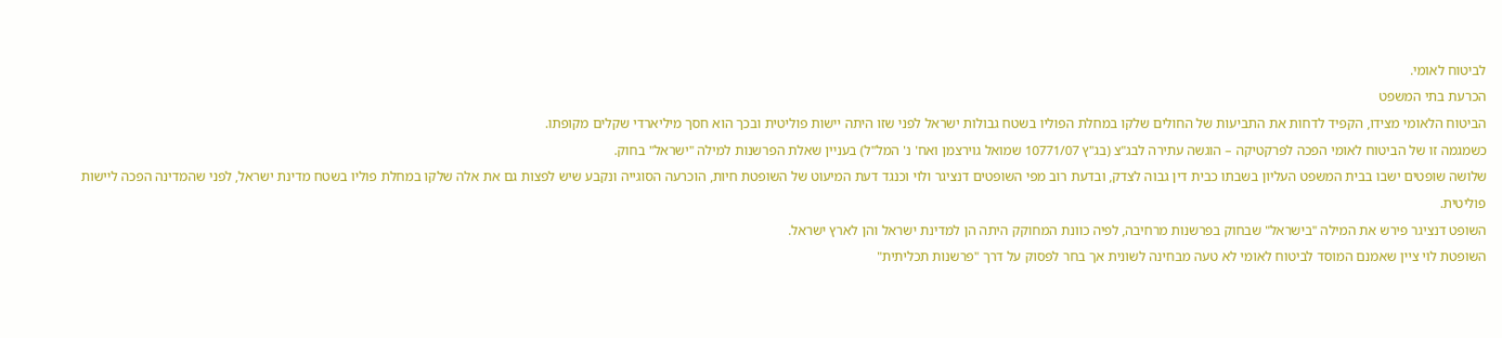לביטוח לאומי.
הכרעת בתי המשפט
הביטוח הלאומי מצידו, הקפיד לדחות את התביעות של החולים שלקו במחלת הפוליו בשטח גבולות ישראל לפני שזו היתה יישות פוליטית ובכך הוא חסך מיליארדי שקלים מקופתו.
כשמגמה זו של הביטוח לאומי הפכה לפרקטיקה – הוגשה עתירה לבג"צ (בג"ץ 10771/07 שמואל גוירצמן ואח' נ' המל"ל) בעניין שאלת הפרשנות למילה "ישראל" בחוק.
שלושה שופטים ישבו בבית המשפט העליון בשבתו כבית דין גבוה לצדק, ובדעת רוב מפי השופטים דנציגר ולוי וכנגד דעת המיעוט של השופטת חיות, הוכרעה הסוגייה ונקבע שיש לפצות גם את אלה שלקו במחלת פוליו בשטח מדינת ישראל, לפני שהמדינה הפכה ליישות פוליטית.
השופט דנציגר פירש את המילה "בישראל" שבחוק בפרשנות מרחיבה, לפיה כוונת המחוקק היתה הן למדינת ישראל והן לארץ ישראל.
השופטת לוי ציין שאמנם המוסד לביטוח לאומי לא טעה מבחינה לשונית אך בחר לפסוק על דרך "פרשנות תכליתית"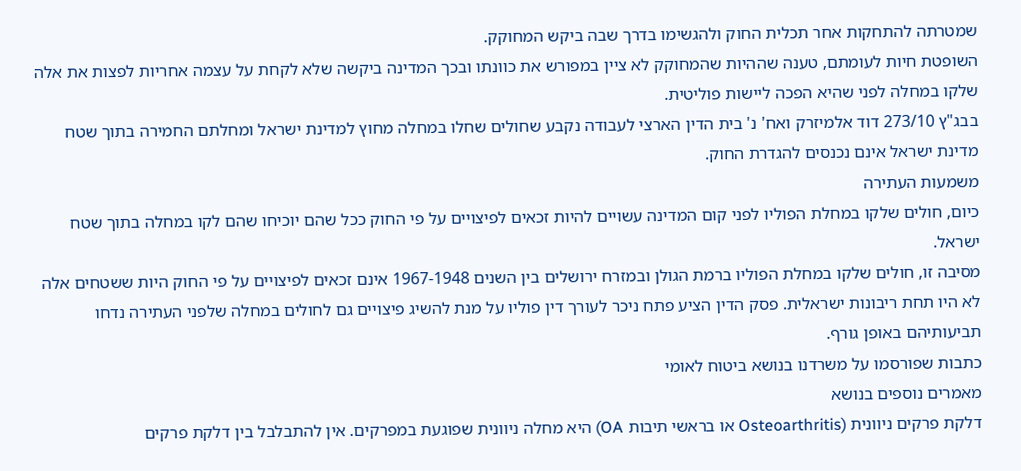שמטרתה להתחקות אחר תכלית החוק ולהגשימו בדרך שבה ביקש המחוקק.
השופטת חיות לעומתם, טענה שההיות שהמחוקק לא ציין במפורש את כוונתו ובכך המדינה ביקשה שלא לקחת על עצמה אחריות לפצות את אלה שלקו במחלה לפני שהיא הפכה ליישות פוליטית.
בבג"ץ 273/10 דוד אלמיזרק ואח' נ' בית הדין הארצי לעבודה נקבע שחולים שחלו במחלה מחוץ למדינת ישראל ומחלתם החמירה בתוך שטח מדינת ישראל אינם נכנסים להגדרת החוק.
משמעות העתירה
כיום, חולים שלקו במחלת הפוליו לפני קום המדינה עשויים להיות זכאים לפיצויים על פי החוק ככל שהם יוכיחו שהם לקו במחלה בתוך שטח ישראל.
מסיבה זו, חולים שלקו במחלת הפוליו ברמת הגולן ובמזרח ירושלים בין השנים 1967-1948 אינם זכאים לפיצויים על פי החוק היות ששטחים אלה לא היו תחת ריבונות ישראלית. פסק הדין הציע פתח ניכר לעורך דין פוליו על מנת להשיג פיצויים גם לחולים במחלה שלפני העתירה נדחו תביעותיהם באופן גורף.
כתבות שפורסמו על משרדנו בנושא ביטוח לאומי
מאמרים נוספים בנושא
דלקת פרקים ניוונית (Osteoarthritis או בראשי תיבות OA) היא מחלה ניוונית שפוגעת במפרקים. אין להתבלבל בין דלקת פרקים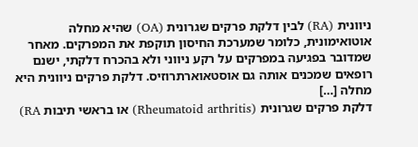ניוונית (RA) לבין דלקת פרקים שגרונית (OA) שהיא מחלה אוטואימונית, כלומר שמערכת החיסון תוקפת את המפרקים. מאחר שמדובר בפגיעה במפרקים על רקע ניווני ולא בהכרח דלקתי, ישנם רופאים שמכנים אותה גם אוסטאוארתרוזיס. דלקת פרקים ניוונית היא מחלה […]
דלקת פרקים שגרונית (Rheumatoid arthritis) או בראשי תיבות RA)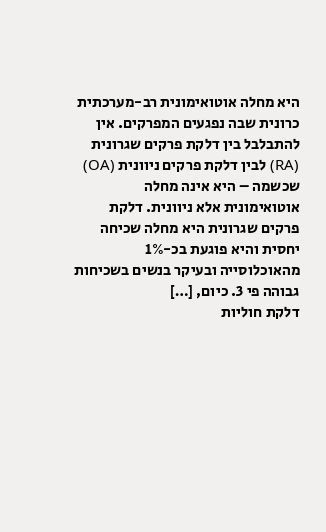היא מחלה אוטואימונית רב-מערכתית כרונית שבה נפגעים המפרקים. אין להתבלבל בין דלקת פרקים שגרונית (RA) לבין דלקת פרקים ניוונית (OA) שכשמה – היא אינה מחלה אוטואימונית אלא ניוונית. דלקת פרקים שגרונית היא מחלה שכיחה יחסית והיא פוגעת בכ-1% מהאוכלוסייה ובעיקר בנשים בשכיחות גבוהה פי 3. כיום, […]
דלקת חוליות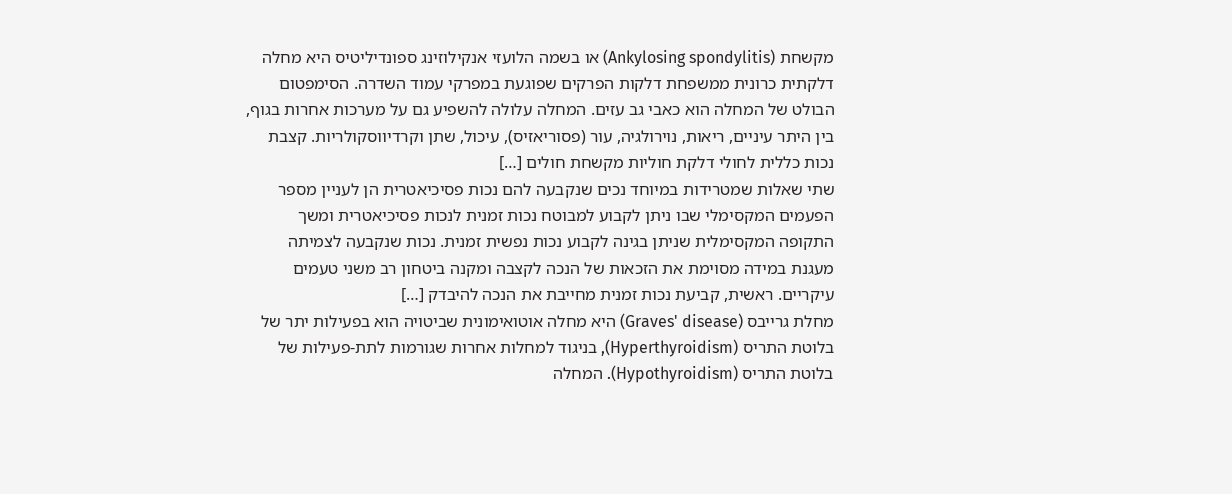מקשחת (Ankylosing spondylitis) או בשמה הלועזי אנקילוזינג ספונדיליטיס היא מחלה דלקתית כרונית ממשפחת דלקות הפרקים שפוגעת במפרקי עמוד השדרה. הסימפטום הבולט של המחלה הוא כאבי גב עזים. המחלה עלולה להשפיע גם על מערכות אחרות בגוף, בין היתר עיניים, ריאות, נוירולגיה, עור (פסוריאזיס), עיכול, שתן וקרדיווסקולריות. קצבת נכות כללית לחולי דלקת חוליות מקשחת חולים […]
שתי שאלות שמטרידות במיוחד נכים שנקבעה להם נכות פסיכיאטרית הן לעניין מספר הפעמים המקסימלי שבו ניתן לקבוע למבוטח נכות זמנית לנכות פסיכיאטרית ומשך התקופה המקסימלית שניתן בגינה לקבוע נכות נפשית זמנית. נכות שנקבעה לצמיתה מעגנת במידה מסוימת את הזכאות של הנכה לקצבה ומקנה ביטחון רב משני טעמים עיקריים. ראשית, קביעת נכות זמנית מחייבת את הנכה להיבדק […]
מחלת גרייבס (Graves' disease) היא מחלה אוטואימונית שביטויה הוא בפעילות יתר של בלוטת התריס (Hyperthyroidism), בניגוד למחלות אחרות שגורמות לתת-פעילות של בלוטת התריס (Hypothyroidism). המחלה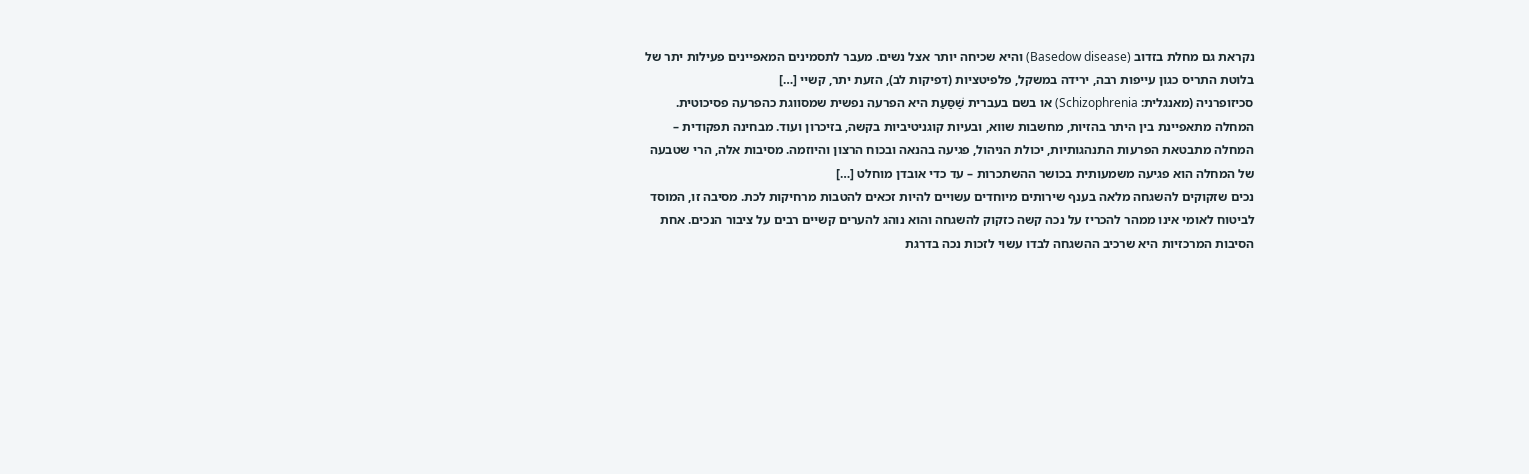נקראת גם מחלת בזדוב (Basedow disease) והיא שכיחה יותר אצל נשים. מעבר לתסמינים המאפיינים פעילות יתר של בלוטת התריס כגון עייפות רבה, ירידה במשקל, פלפיטציות (דפיקות לב), הזעת יתר, קשיי […]
סכיזופרניה (מאנגלית: Schizophrenia) או בשם בעברית שַׁסַּעַת היא הפרעה נפשית שמסווגת כהפרעה פסיכוטית. המחלה מתאפיינת בין היתר בהזיות, מחשבות שווא, ובעיות קוגניטיביות בקשה, בזיכרון ועוד. מבחינה תפקודית – המחלה מתבטאת הפרעות התנהגותיות, יכולת הניהול, פגיעה בהנאה ובכוח הרצון והיוזמה. מסיבות אלה, הרי שטבעה של המחלה הוא פגיעה משמעותית בכושר ההשתכרות – עד כדי אובדן מוחלט […]
נכים שזקוקים להשגחה מלאה בענף שירותים מיוחדים עשויים להיות זכאים להטבות מרחיקות לכת. מסיבה זו, המוסד לביטוח לאומי אינו ממהר להכריז על נכה קשה כזקוק להשגחה והוא נוהג להערים קשיים רבים על ציבור הנכים. אחת הסיבות המרכזיות היא שרכיב ההשגחה לבדו עשוי לזכות נכה בדרגת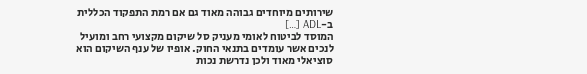שירותים מיוחדים גבוהה מאוד גם אם רמת התפקוד הכללית ב-ADL […]
המוסד לביטוח לאומי מעניק סל שיקום מקצועי רחב ומועיל לנכים אשר עומדים בתנאי החוק. אופיו של ענף השיקום הוא סוציאלי מאוד ולכן נדרשת נכות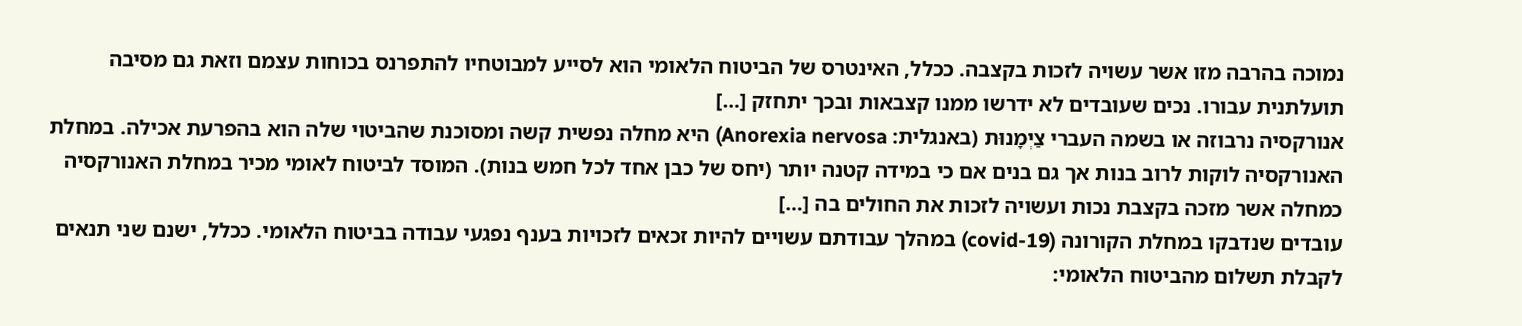נמוכה בהרבה מזו אשר עשויה לזכות בקצבה. ככלל, האינטרס של הביטוח הלאומי הוא לסייע למבוטחיו להתפרנס בכוחות עצמם וזאת גם מסיבה תועלתנית עבורו. נכים שעובדים לא ידרשו ממנו קצבאות ובכך יתחזק […]
אנורקסיה נרבוזה או בשמה העברי צַיְמָנוּת (באנגלית: Anorexia nervosa) היא מחלה נפשית קשה ומסוכנת שהביטוי שלה הוא בהפרעת אכילה. במחלת האנורקסיה לוקות לרוב בנות אך גם בנים אם כי במידה קטנה יותר (יחס של כבן אחד לכל חמש בנות). המוסד לביטוח לאומי מכיר במחלת האנורקסיה כמחלה אשר מזכה בקצבת נכות ועשויה לזכות את החולים בה […]
עובדים שנדבקו במחלת הקורונה (covid-19) במהלך עבודתם עשויים להיות זכאים לזכויות בענף נפגעי עבודה בביטוח הלאומי. ככלל, ישנם שני תנאים לקבלת תשלום מהביטוח הלאומי: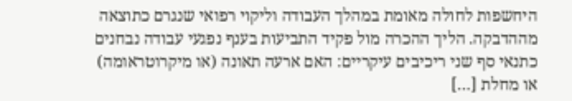היחשפות לחולה מאומת במהלך העבודה וליקוי רפואי שנגרם כתוצאה מההדבקה. הליך ההכרה מול פקיד התביעות בענף נפגעי עבודה נבחנים כתנאי סף שני ריכיבים עיקריים: האם ארעה תאונה (או מיקרוטראומה) או מחלת […]